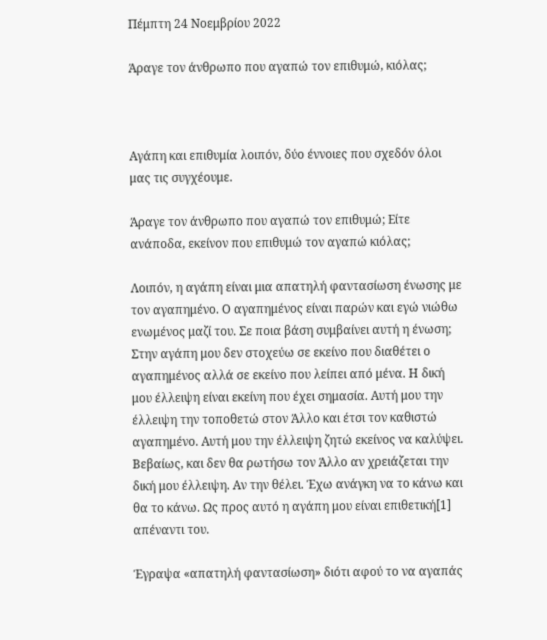Πέμπτη 24 Νοεμβρίου 2022

Άραγε τον άνθρωπο που αγαπώ τον επιθυμώ, κιόλας;



Αγάπη και επιθυμία λοιπόν, δύο έννοιες που σχεδόν όλοι μας τις συγχέουμε.

Άραγε τον άνθρωπο που αγαπώ τον επιθυμώ; Είτε ανάποδα, εκείνον που επιθυμώ τον αγαπώ κιόλας;

Λοιπόν, η αγάπη είναι μια απατηλή φαντασίωση ένωσης με τον αγαπημένο. Ο αγαπημένος είναι παρών και εγώ νιώθω ενωμένος μαζί του. Σε ποια βάση συμβαίνει αυτή η ένωση; Στην αγάπη μου δεν στοχεύω σε εκείνο που διαθέτει ο αγαπημένος αλλά σε εκείνο που λείπει από μένα. Η δική μου έλλειψη είναι εκείνη που έχει σημασία. Αυτή μου την έλλειψη την τοποθετώ στον Άλλο και έτσι τον καθιστώ αγαπημένο. Αυτή μου την έλλειψη ζητώ εκείνος να καλύψει. Βεβαίως, και δεν θα ρωτήσω τον Άλλο αν χρειάζεται την δική μου έλλειψη. Αν την θέλει. Έχω ανάγκη να το κάνω και θα το κάνω. Ως προς αυτό η αγάπη μου είναι επιθετική[1] απέναντι του.

Έγραψα «απατηλή φαντασίωση» διότι αφού το να αγαπάς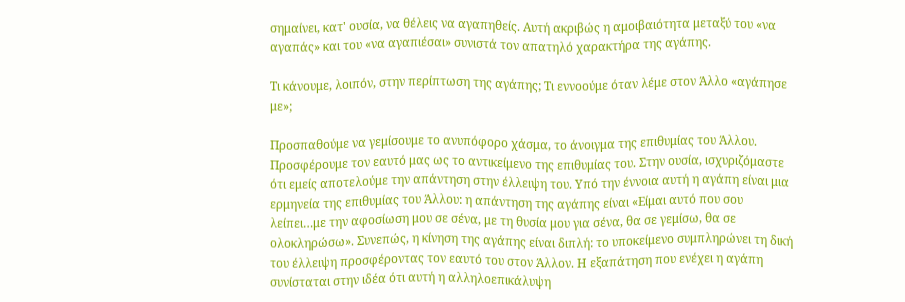σημαίνει, κατ' ουσία, να θέλεις να αγαπηθείς. Αυτή ακριβώς η αμοιβαιότητα μεταξύ του «να αγαπάς» και του «να αγαπιέσαι» συνιστά τον απατηλό χαρακτήρα της αγάπης.

Τι κάνουμε, λοιπόν, στην περίπτωση της αγάπης; Τι εννοούμε όταν λέμε στον Άλλο «αγάπησε με»;

Προσπαθούμε να γεμίσουμε το ανυπόφορο χάσμα, το άνοιγμα της επιθυμίας του Άλλου. Προσφέρουμε τον εαυτό μας ως το αντικείμενο της επιθυμίας του. Στην ουσία, ισχυριζόμαστε ότι εμείς αποτελούμε την απάντηση στην έλλειψη του. Υπό την έννοια αυτή η αγάπη είναι μια ερμηνεία της επιθυμίας του Άλλου: η απάντηση της αγάπης είναι «Είμαι αυτό που σου λείπει…με την αφοσίωση μου σε σένα, με τη θυσία μου για σένα, θα σε γεμίσω, θα σε ολοκληρώσω». Συνεπώς, η κίνηση της αγάπης είναι διπλή: το υποκείμενο συμπληρώνει τη δική του έλλειψη προσφέροντας τον εαυτό του στον Άλλον. Η εξαπάτηση που ενέχει η αγάπη συνίσταται στην ιδέα ότι αυτή η αλληλοεπικάλυψη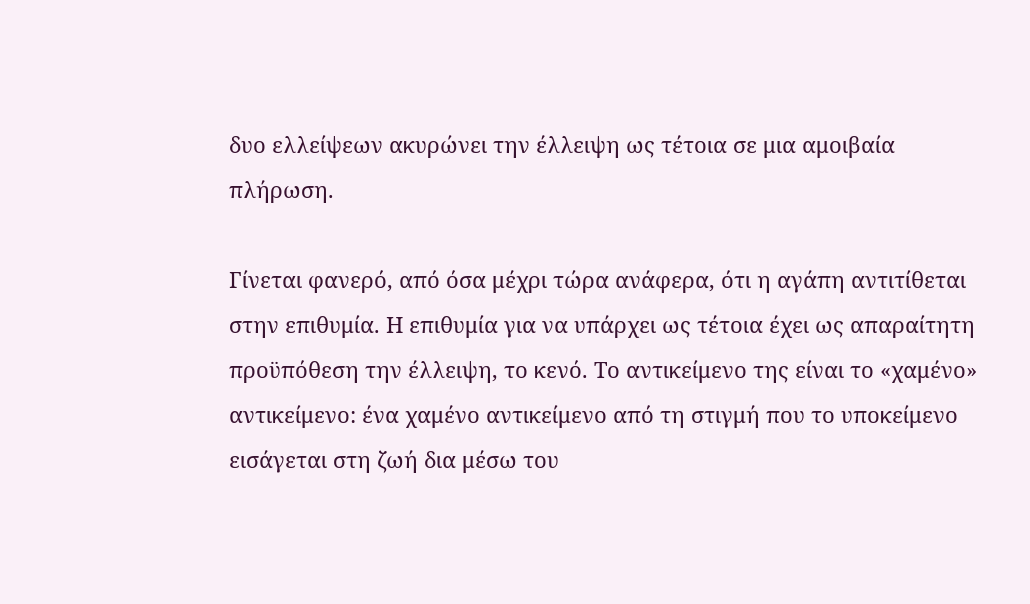δυο ελλείψεων ακυρώνει την έλλειψη ως τέτοια σε μια αμοιβαία πλήρωση.

Γίνεται φανερό, από όσα μέχρι τώρα ανάφερα, ότι η αγάπη αντιτίθεται στην επιθυμία. Η επιθυμία για να υπάρχει ως τέτοια έχει ως απαραίτητη προϋπόθεση την έλλειψη, το κενό. Το αντικείμενο της είναι το «χαμένο» αντικείμενο: ένα χαμένο αντικείμενο από τη στιγμή που το υποκείμενο εισάγεται στη ζωή δια μέσω του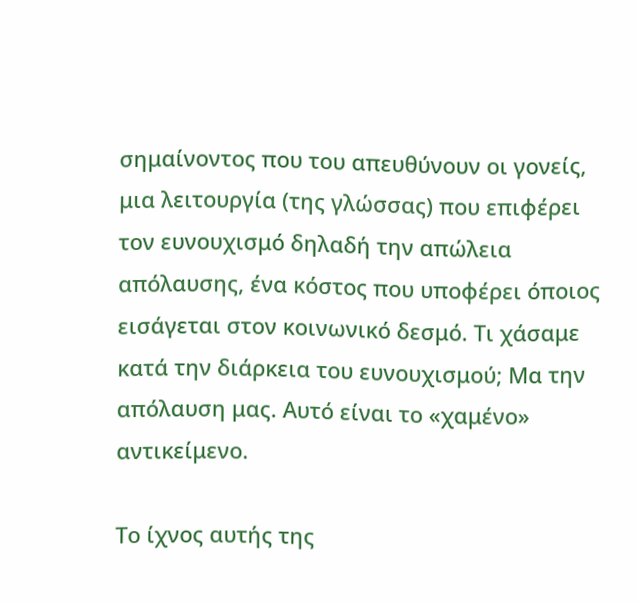σημαίνοντος που του απευθύνουν οι γονείς, μια λειτουργία (της γλώσσας) που επιφέρει τον ευνουχισμό δηλαδή την απώλεια απόλαυσης, ένα κόστος που υποφέρει όποιος εισάγεται στον κοινωνικό δεσμό. Τι χάσαμε κατά την διάρκεια του ευνουχισμού; Μα την απόλαυση μας. Αυτό είναι το «χαμένο» αντικείμενο.

Το ίχνος αυτής της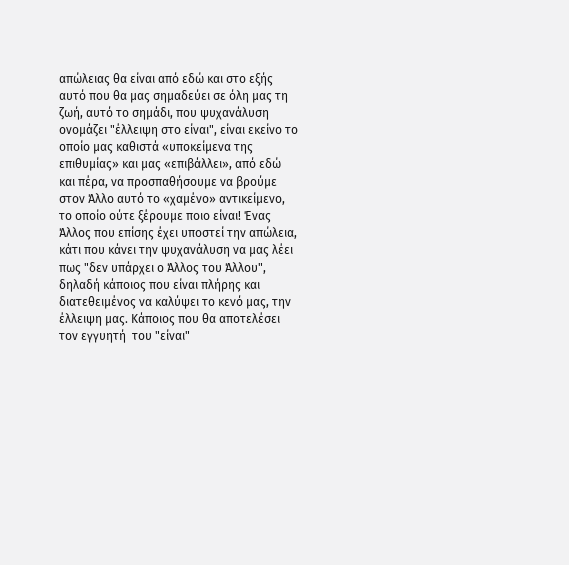απώλειας θα είναι από εδώ και στο εξής αυτό που θα μας σημαδεύει σε όλη μας τη ζωή, αυτό το σημάδι, που ψυχανάλυση ονομάζει "έλλειψη στο είναι", είναι εκείνο το οποίο μας καθιστά «υποκείμενα της επιθυμίας» και μας «επιβάλλει», από εδώ και πέρα, να προσπαθήσουμε να βρούμε στον Άλλο αυτό το «χαμένο» αντικείμενο, το οποίο ούτε ξέρουμε ποιο είναι! Ένας Άλλος που επίσης έχει υποστεί την απώλεια, κάτι που κάνει την ψυχανάλυση να μας λέει πως "δεν υπάρχει ο Άλλος του Άλλου", δηλαδή κάποιος που είναι πλήρης και διατεθειμένος να καλύψει το κενό μας, την έλλειψη μας. Κάποιος που θα αποτελέσει τον εγγυητή  του "είναι"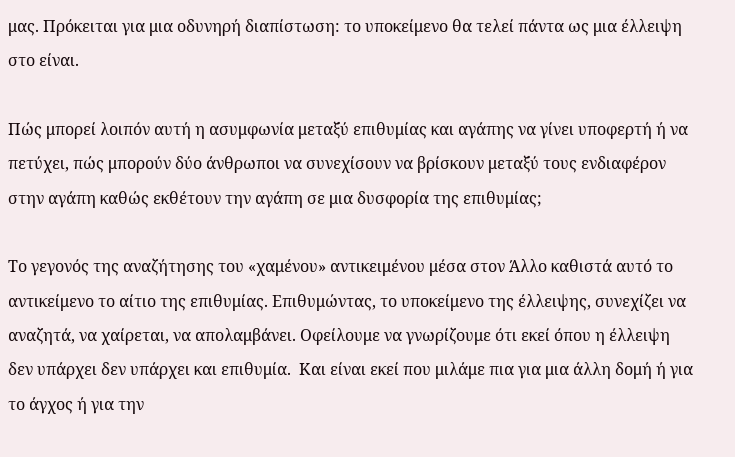μας. Πρόκειται για μια οδυνηρή διαπίστωση: το υποκείμενο θα τελεί πάντα ως μια έλλειψη στο είναι.

Πώς μπορεί λοιπόν αυτή η ασυμφωνία μεταξύ επιθυμίας και αγάπης να γίνει υποφερτή ή να πετύχει, πώς μπορούν δύο άνθρωποι να συνεχίσουν να βρίσκουν μεταξύ τους ενδιαφέρον στην αγάπη καθώς εκθέτουν την αγάπη σε μια δυσφορία της επιθυμίας;

Το γεγονός της αναζήτησης του «χαμένου» αντικειμένου μέσα στον Άλλο καθιστά αυτό το αντικείμενο το αίτιο της επιθυμίας. Επιθυμώντας, το υποκείμενο της έλλειψης, συνεχίζει να αναζητά, να χαίρεται, να απολαμβάνει. Οφείλουμε να γνωρίζουμε ότι εκεί όπου η έλλειψη δεν υπάρχει δεν υπάρχει και επιθυμία.  Και είναι εκεί που μιλάμε πια για μια άλλη δομή ή για το άγχος ή για την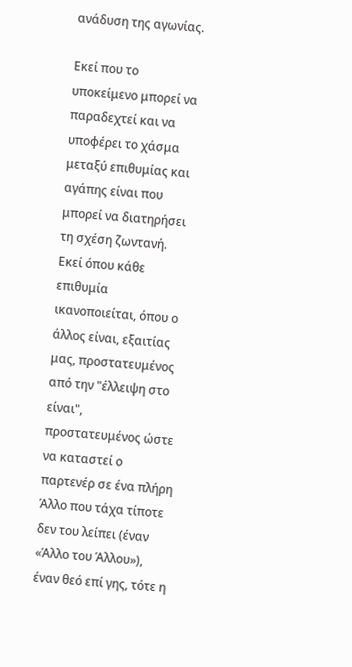ανάδυση της αγωνίας.

Εκεί που το υποκείμενο μπορεί να παραδεχτεί και να υποφέρει το χάσμα μεταξύ επιθυμίας και αγάπης είναι που μπορεί να διατηρήσει τη σχέση ζωντανή. Εκεί όπου κάθε επιθυμία ικανοποιείται, όπου ο άλλος είναι, εξαιτίας μας, προστατευμένος από την "έλλειψη στο είναι", προστατευμένος ώστε να καταστεί ο παρτενέρ σε ένα πλήρη Άλλο που τάχα τίποτε δεν του λείπει (έναν «Άλλο του Άλλου»), έναν θεό επί γης, τότε η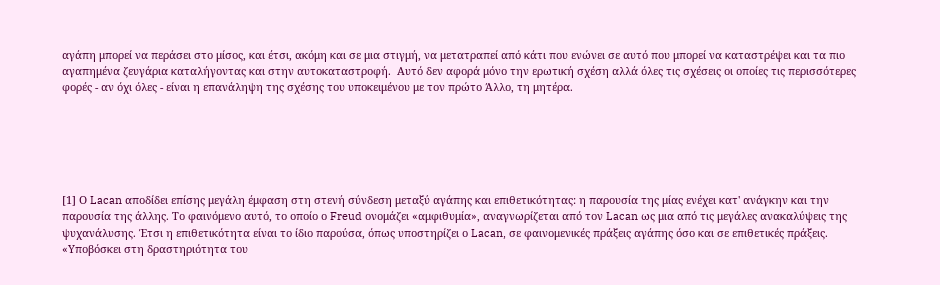αγάπη μπορεί να περάσει στο μίσος, και έτσι, ακόμη και σε μια στιγμή, να μετατραπεί από κάτι που ενώνει σε αυτό που μπορεί να καταστρέψει και τα πιο αγαπημένα ζευγάρια καταλήγοντας και στην αυτοκαταστροφή.  Αυτό δεν αφορά μόνο την ερωτική σχέση αλλά όλες τις σχέσεις οι οποίες τις περισσότερες φορές - αν όχι όλες - είναι η επανάληψη της σχέσης του υποκειμένου με τον πρώτο Άλλο, τη μητέρα.






[1] Ο Lacan αποδίδει επίσης μεγάλη έμφαση στη στενή σύνδεση μεταξύ αγάπης και επιθετικότητας: η παρουσία της μίας ενέχει κατ' ανάγκην και την παρουσία της άλλης. Το φαινόμενο αυτό, το οποίο ο Freud ονομάζει «αμφιθυμία», αναγνωρίζεται από τον Lacan ως μια από τις μεγάλες ανακαλύψεις της ψυχανάλυσης. Έτσι η επιθετικότητα είναι το ίδιο παρούσα, όπως υποστηρίζει ο Lacan, σε φαινομενικές πράξεις αγάπης όσο και σε επιθετικές πράξεις. «Υποβόσκει στη δραστηριότητα του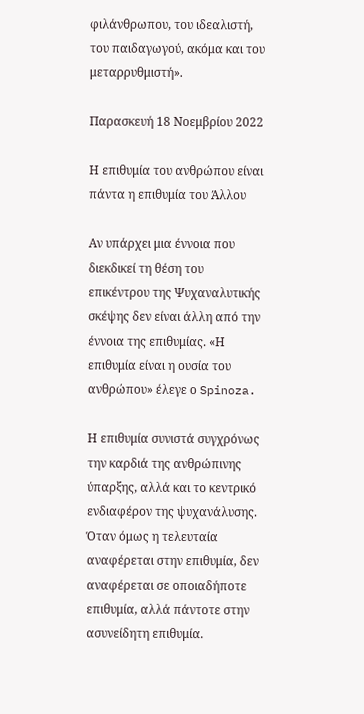φιλάνθρωπου, του ιδεαλιστή, του παιδαγωγού, ακόμα και του μεταρρυθμιστή».

Παρασκευή 18 Νοεμβρίου 2022

Η επιθυμία του ανθρώπου είναι πάντα η επιθυμία του Άλλου

Αν υπάρχει μια έννοια που διεκδικεί τη θέση του επικέντρου της Ψυχαναλυτικής σκέψης δεν είναι άλλη από την έννοια της επιθυμίας. «Η επιθυμία είναι η ουσία του ανθρώπου» έλεγε ο Spinoza.

Η επιθυμία συνιστά συγχρόνως την καρδιά της ανθρώπινης ύπαρξης, αλλά και το κεντρικό ενδιαφέρον της ψυχανάλυσης. Όταν όμως η τελευταία αναφέρεται στην επιθυμία, δεν αναφέρεται σε οποιαδήποτε επιθυμία, αλλά πάντοτε στην ασυνείδητη επιθυμία.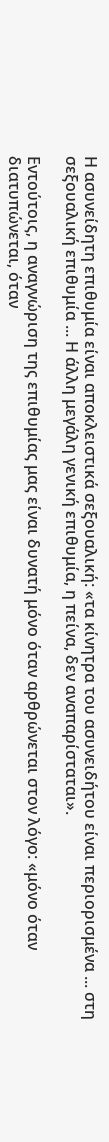Η ασυνείδητη επιθυμία είναι αποκλειστικά σεξουαλική: «τα κίνητρα του ασυνειδήτου είναι περιορισμένα ... στη σεξουαλική επιθυμία ... Η άλλη μεγάλη γενική επιθυμία, η πείνα, δεν αναπαρίσταται».

Εντούτοις, η αναγνώριση της επιθυμίας μας είναι δυνατή μόνο όταν αρθρώνεται στον λόγο: «μόνο όταν διατυπώνεται, όταν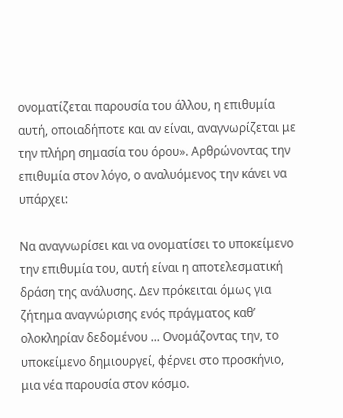ονοματίζεται παρουσία του άλλου, η επιθυμία αυτή, οποιαδήποτε και αν είναι, αναγνωρίζεται με την πλήρη σημασία του όρου». Αρθρώνοντας την επιθυμία στον λόγο, ο αναλυόμενος την κάνει να υπάρχει:

Να αναγνωρίσει και να ονοματίσει το υποκείμενο την επιθυμία του, αυτή είναι η αποτελεσματική δράση της ανάλυσης. Δεν πρόκειται όμως για ζήτημα αναγνώρισης ενός πράγματος καθ’ ολοκληρίαν δεδομένου ... Ονομάζοντας την, το υποκείμενο δημιουργεί, φέρνει στο προσκήνιο, μια νέα παρουσία στον κόσμο.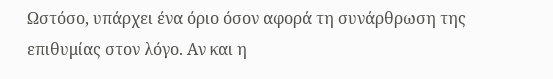Ωστόσο, υπάρχει ένα όριο όσον αφορά τη συνάρθρωση της επιθυμίας στον λόγο. Αν και η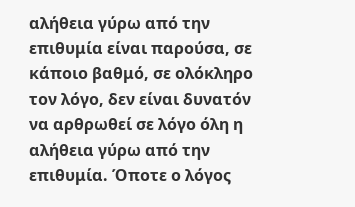αλήθεια γύρω από την επιθυμία είναι παρούσα, σε κάποιο βαθμό, σε ολόκληρο τον λόγο, δεν είναι δυνατόν να αρθρωθεί σε λόγο όλη η αλήθεια γύρω από την επιθυμία. Όποτε ο λόγος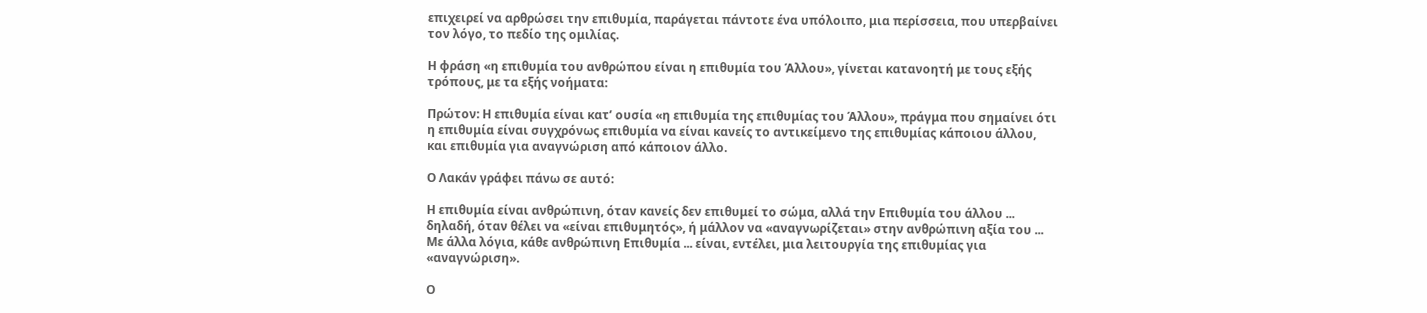επιχειρεί να αρθρώσει την επιθυμία, παράγεται πάντοτε ένα υπόλοιπο, μια περίσσεια, που υπερβαίνει τον λόγο, το πεδίο της ομιλίας.

Η φράση «η επιθυμία του ανθρώπου είναι η επιθυμία του Άλλου», γίνεται κατανοητή με τους εξής τρόπους, με τα εξής νοήματα:

Πρώτον: Η επιθυμία είναι κατ’ ουσία «η επιθυμία της επιθυμίας του Άλλου», πράγμα που σημαίνει ότι η επιθυμία είναι συγχρόνως επιθυμία να είναι κανείς το αντικείμενο της επιθυμίας κάποιου άλλου, και επιθυμία για αναγνώριση από κάποιον άλλο.

Ο Λακάν γράφει πάνω σε αυτό:

Η επιθυμία είναι ανθρώπινη, όταν κανείς δεν επιθυμεί το σώμα, αλλά την Επιθυμία του άλλου ... δηλαδή, όταν θέλει να «είναι επιθυμητός», ή μάλλον να «αναγνωρίζεται» στην ανθρώπινη αξία του ... Με άλλα λόγια, κάθε ανθρώπινη Επιθυμία ... είναι, εντέλει, μια λειτουργία της επιθυμίας για «αναγνώριση».

Ο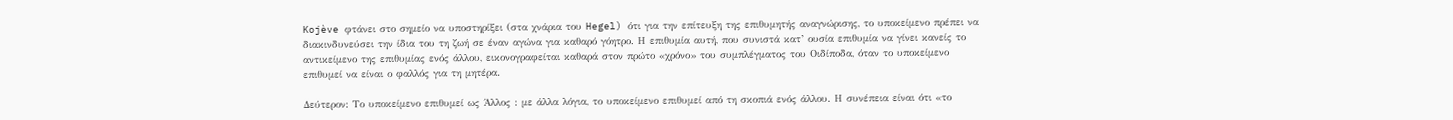Kojève φτάνει στο σημείο να υποστηρίξει (στα χνάρια του Hegel) ότι για την επίτευξη της επιθυμητής αναγνώρισης, το υποκείμενο πρέπει να διακινδυνεύσει την ίδια του τη ζωή σε έναν αγώνα για καθαρό γόητρο. Η επιθυμία αυτή, που συνιστά κατ’ ουσία επιθυμία να γίνει κανείς το αντικείμενο της επιθυμίας ενός άλλου, εικονογραφείται καθαρά στον πρώτο «χρόνο» του συμπλέγματος του Οιδίποδα, όταν το υποκείμενο επιθυμεί να είναι ο φαλλός για τη μητέρα.

Δεύτερον: Το υποκείμενο επιθυμεί ως Άλλος : με άλλα λόγια, το υποκείμενο επιθυμεί από τη σκοπιά ενός άλλου. Η συνέπεια είναι ότι «το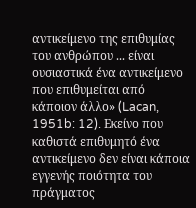αντικείμενο της επιθυμίας του ανθρώπου ... είναι ουσιαστικά ένα αντικείμενο που επιθυμείται από κάποιον άλλο» (Lacan, 1951b: 12). Εκείνο που καθιστά επιθυμητό ένα αντικείμενο δεν είναι κάποια εγγενής ποιότητα του πράγματος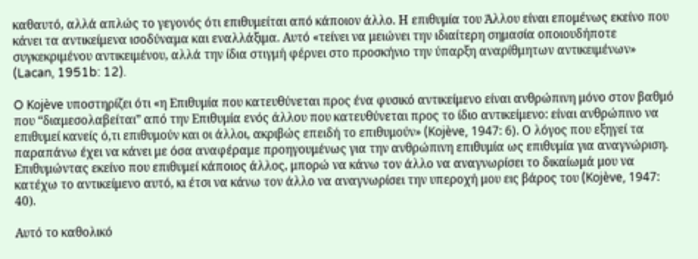καθαυτό, αλλά απλώς το γεγονός ότι επιθυμείται από κάποιον άλλο. Η επιθυμία του Άλλου είναι επομένως εκείνο που κάνει τα αντικείμενα ισοδύναμα και εναλλάξιμα. Αυτό «τείνει να μειώνει την ιδιαίτερη σημασία οποιουδήποτε συγκεκριμένου αντικειμένου, αλλά την ίδια στιγμή φέρνει στο προσκήνιο την ύπαρξη αναρίθμητων αντικειμένων» (Lacan, 1951b: 12).

O Kojève υποστηρίζει ότι «η Επιθυμία που κατευθύνεται προς ένα φυσικό αντικείμενο είναι ανθρώπινη μόνο στον βαθμό που “διαμεσολαβείται” από την Επιθυμία ενός άλλου που κατευθύνεται προς το ίδιο αντικείμενο: είναι ανθρώπινο να επιθυμεί κανείς ό,τι επιθυμούν και οι άλλοι, ακριβώς επειδή το επιθυμούν» (Kojève, 1947: 6). Ο λόγος που εξηγεί τα παραπάνω έχει να κάνει με όσα αναφέραμε προηγουμένως για την ανθρώπινη επιθυμία ως επιθυμία για αναγνώριση. Επιθυμώντας εκείνο που επιθυμεί κάποιος άλλος, μπορώ να κάνω τον άλλο να αναγνωρίσει το δικαίωμά μου να κατέχω το αντικείμενο αυτό, κι έτσι να κάνω τον άλλο να αναγνωρίσει την υπεροχή μου εις βάρος του (Kojève, 1947: 40).

Αυτό το καθολικό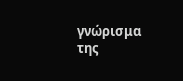γνώρισμα της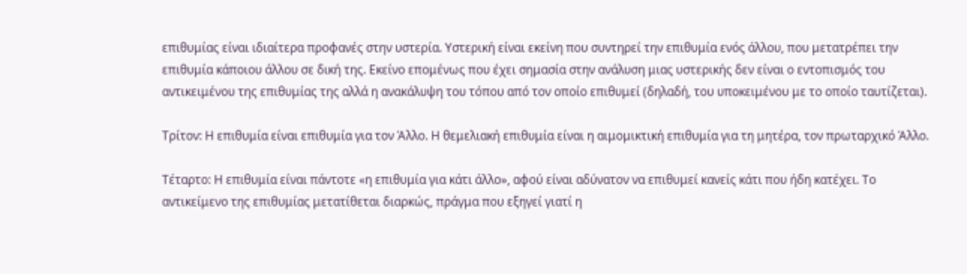επιθυμίας είναι ιδιαίτερα προφανές στην υστερία. Υστερική είναι εκείνη που συντηρεί την επιθυμία ενός άλλου, που μετατρέπει την επιθυμία κάποιου άλλου σε δική της. Εκείνο επομένως που έχει σημασία στην ανάλυση μιας υστερικής δεν είναι ο εντοπισμός του αντικειμένου της επιθυμίας της αλλά η ανακάλυψη του τόπου από τον οποίο επιθυμεί (δηλαδή, του υποκειμένου με το οποίο ταυτίζεται).

Τρίτον: Η επιθυμία είναι επιθυμία για τον Άλλο. Η θεμελιακή επιθυμία είναι η αιμομικτική επιθυμία για τη μητέρα, τον πρωταρχικό Άλλο.

Τέταρτο: Η επιθυμία είναι πάντοτε «η επιθυμία για κάτι άλλο», αφού είναι αδύνατον να επιθυμεί κανείς κάτι που ήδη κατέχει. Το αντικείμενο της επιθυμίας μετατίθεται διαρκώς, πράγμα που εξηγεί γιατί η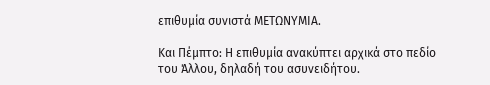επιθυμία συνιστά ΜΕΤΩΝΥΜΙΑ.

Και Πέμπτο: Η επιθυμία ανακύπτει αρχικά στο πεδίο του Άλλου, δηλαδή του ασυνειδήτου.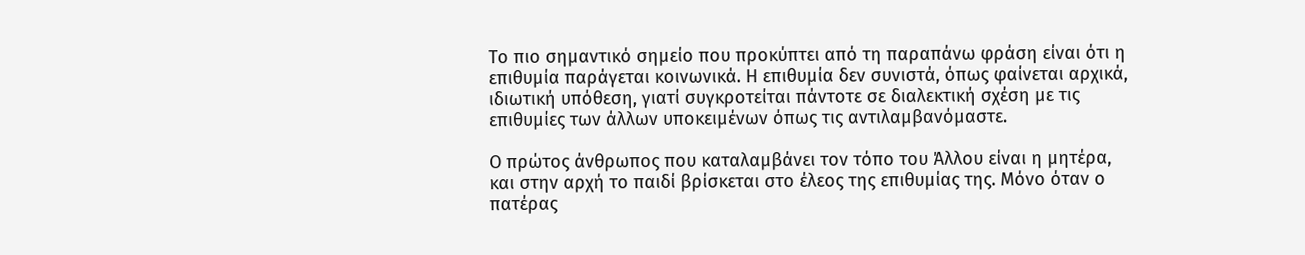Το πιο σημαντικό σημείο που προκύπτει από τη παραπάνω φράση είναι ότι η επιθυμία παράγεται κοινωνικά. Η επιθυμία δεν συνιστά, όπως φαίνεται αρχικά, ιδιωτική υπόθεση, γιατί συγκροτείται πάντοτε σε διαλεκτική σχέση με τις επιθυμίες των άλλων υποκειμένων όπως τις αντιλαμβανόμαστε.

Ο πρώτος άνθρωπος που καταλαμβάνει τον τόπο του Άλλου είναι η μητέρα, και στην αρχή το παιδί βρίσκεται στο έλεος της επιθυμίας της. Μόνο όταν ο πατέρας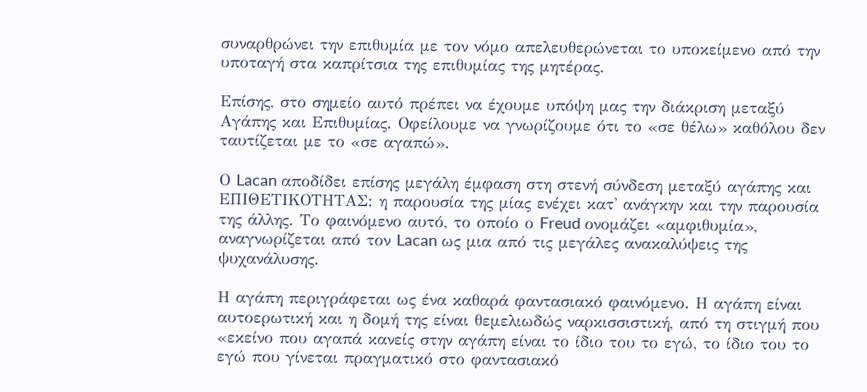συναρθρώνει την επιθυμία με τον νόμο απελευθερώνεται το υποκείμενο από την υποταγή στα καπρίτσια της επιθυμίας της μητέρας.

Επίσης, στο σημείο αυτό πρέπει να έχουμε υπόψη μας την διάκριση μεταξύ Αγάπης και Επιθυμίας. Οφείλουμε να γνωρίζουμε ότι το «σε θέλω» καθόλου δεν ταυτίζεται με το «σε αγαπώ».

Ο Lacan αποδίδει επίσης μεγάλη έμφαση στη στενή σύνδεση μεταξύ αγάπης και ΕΠΙΘΕΤΙΚΟΤΗΤΑΣ: η παρουσία της μίας ενέχει κατ' ανάγκην και την παρουσία της άλλης. Το φαινόμενο αυτό, το οποίο ο Freud ονομάζει «αμφιθυμία», αναγνωρίζεται από τον Lacan ως μια από τις μεγάλες ανακαλύψεις της ψυχανάλυσης.

Η αγάπη περιγράφεται ως ένα καθαρά φαντασιακό φαινόμενο. Η αγάπη είναι αυτοερωτική και η δομή της είναι θεμελιωδώς ναρκισσιστική, από τη στιγμή που «εκείνο που αγαπά κανείς στην αγάπη είναι το ίδιο του το εγώ, το ίδιο του το εγώ που γίνεται πραγματικό στο φαντασιακό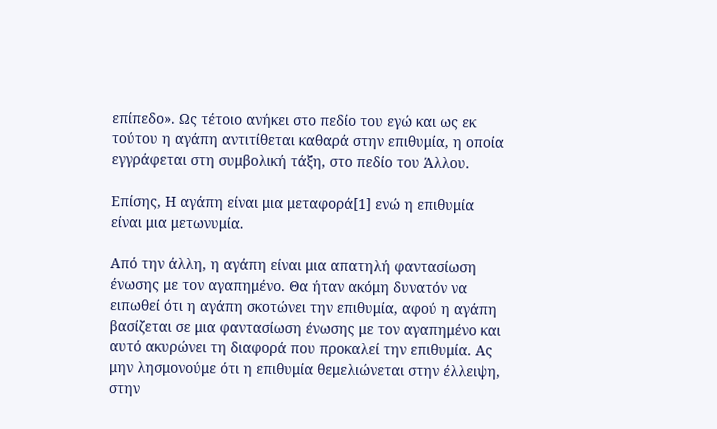επίπεδο». Ως τέτοιο ανήκει στο πεδίο του εγώ και ως εκ τούτου η αγάπη αντιτίθεται καθαρά στην επιθυμία, η οποία εγγράφεται στη συμβολική τάξη, στο πεδίο του Άλλου.

Επίσης, Η αγάπη είναι μια μεταφορά[1] ενώ η επιθυμία είναι μια μετωνυμία.

Από την άλλη, η αγάπη είναι μια απατηλή φαντασίωση ένωσης με τον αγαπημένο. Θα ήταν ακόμη δυνατόν να ειπωθεί ότι η αγάπη σκοτώνει την επιθυμία, αφού η αγάπη βασίζεται σε μια φαντασίωση ένωσης με τον αγαπημένο και αυτό ακυρώνει τη διαφορά που προκαλεί την επιθυμία. Ας μην λησμονούμε ότι η επιθυμία θεμελιώνεται στην έλλειψη, στην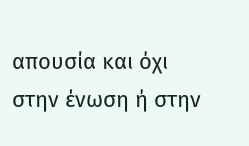απουσία και όχι στην ένωση ή στην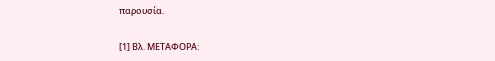παρουσία.


[1] Βλ. ΜΕΤΑΦΟΡΑ: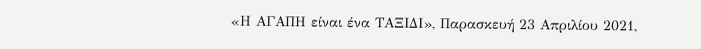«Η ΑΓΑΠΗ είναι ένα ΤΑΞΙΔΙ», Παρασκευή 23 Απριλίου 2021,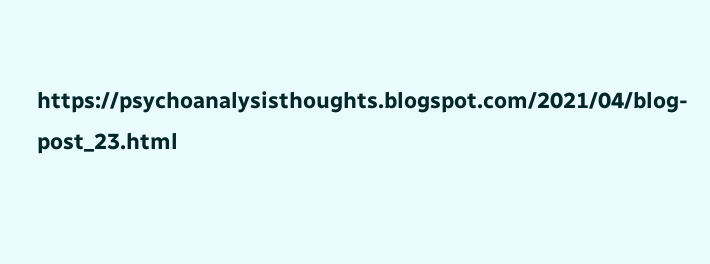https://psychoanalysisthoughts.blogspot.com/2021/04/blog-post_23.html